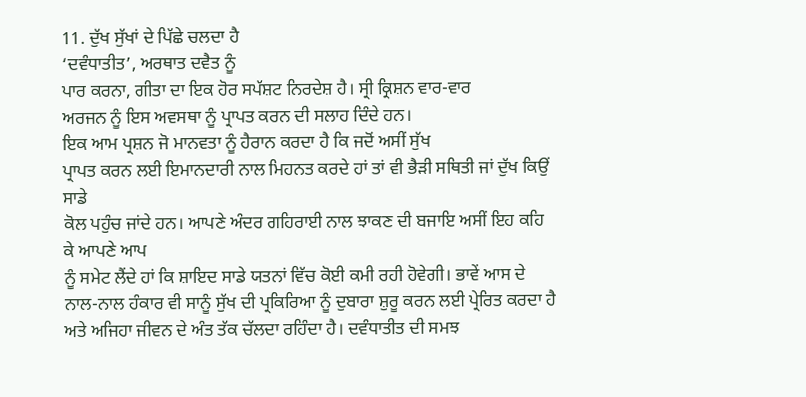11. ਦੁੱਖ ਸੁੱਖਾਂ ਦੇ ਪਿੱਛੇ ਚਲਦਾ ਹੈ
‘ਦਵੰਧਾਤੀਤ’, ਅਰਥਾਤ ਦਵੈਤ ਨੂੰ
ਪਾਰ ਕਰਨਾ, ਗੀਤਾ ਦਾ ਇਕ ਹੋਰ ਸਪੱਸ਼ਟ ਨਿਰਦੇਸ਼ ਹੈ। ਸ੍ਰੀ ਕ੍ਰਿਸ਼ਨ ਵਾਰ-ਵਾਰ
ਅਰਜਨ ਨੂੰ ਇਸ ਅਵਸਥਾ ਨੂੰ ਪ੍ਰਾਪਤ ਕਰਨ ਦੀ ਸਲਾਹ ਦਿੰਦੇ ਹਨ।
ਇਕ ਆਮ ਪ੍ਰਸ਼ਨ ਜੋ ਮਾਨਵਤਾ ਨੂੰ ਹੈਰਾਨ ਕਰਦਾ ਹੈ ਕਿ ਜਦੋਂ ਅਸੀਂ ਸੁੱਖ
ਪ੍ਰਾਪਤ ਕਰਨ ਲਈ ਇਮਾਨਦਾਰੀ ਨਾਲ ਮਿਹਨਤ ਕਰਦੇ ਹਾਂ ਤਾਂ ਵੀ ਭੈੜੀ ਸਥਿਤੀ ਜਾਂ ਦੁੱਖ ਕਿਉਂ ਸਾਡੇ
ਕੋਲ ਪਹੁੰਚ ਜਾਂਦੇ ਹਨ। ਆਪਣੇ ਅੰਦਰ ਗਹਿਰਾਈ ਨਾਲ ਝਾਕਣ ਦੀ ਬਜਾਇ ਅਸੀਂ ਇਹ ਕਹਿ ਕੇ ਆਪਣੇ ਆਪ
ਨੂੰ ਸਮੇਟ ਲੈਂਦੇ ਹਾਂ ਕਿ ਸ਼ਾਇਦ ਸਾਡੇ ਯਤਨਾਂ ਵਿੱਚ ਕੋਈ ਕਮੀ ਰਹੀ ਹੋਵੇਗੀ। ਭਾਵੇਂ ਆਸ ਦੇ
ਨਾਲ-ਨਾਲ ਹੰਕਾਰ ਵੀ ਸਾਨੂੰ ਸੁੱਖ ਦੀ ਪ੍ਰਕਿਰਿਆ ਨੂੰ ਦੁਬਾਰਾ ਸ਼ੁਰੂ ਕਰਨ ਲਈ ਪ੍ਰੇਰਿਤ ਕਰਦਾ ਹੈ
ਅਤੇ ਅਜਿਹਾ ਜੀਵਨ ਦੇ ਅੰਤ ਤੱਕ ਚੱਲਦਾ ਰਹਿੰਦਾ ਹੈ। ਦਵੰਧਾਤੀਤ ਦੀ ਸਮਝ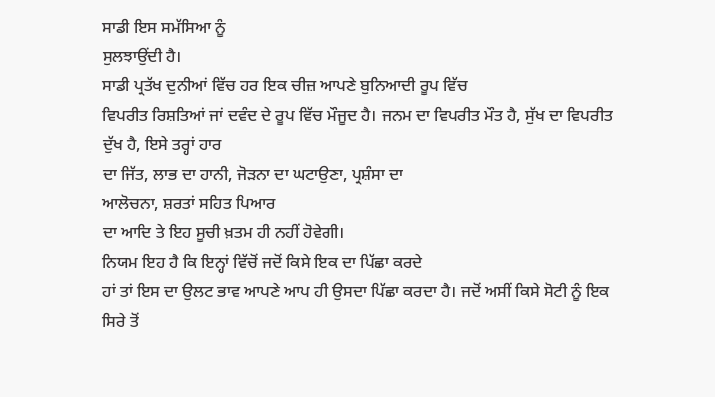ਸਾਡੀ ਇਸ ਸਮੱਸਿਆ ਨੂੰ
ਸੁਲਝਾਉਂਦੀ ਹੈ।
ਸਾਡੀ ਪ੍ਰਤੱਖ ਦੁਨੀਆਂ ਵਿੱਚ ਹਰ ਇਕ ਚੀਜ਼ ਆਪਣੇ ਬੁਨਿਆਦੀ ਰੂਪ ਵਿੱਚ
ਵਿਪਰੀਤ ਰਿਸ਼ਤਿਆਂ ਜਾਂ ਦਵੰਦ ਦੇ ਰੂਪ ਵਿੱਚ ਮੌਜੂਦ ਹੈ। ਜਨਮ ਦਾ ਵਿਪਰੀਤ ਮੌਤ ਹੈ, ਸੁੱਖ ਦਾ ਵਿਪਰੀਤ
ਦੁੱਖ ਹੈ, ਇਸੇ ਤਰ੍ਹਾਂ ਹਾਰ
ਦਾ ਜਿੱਤ, ਲਾਭ ਦਾ ਹਾਨੀ, ਜੋੜਨਾ ਦਾ ਘਟਾਉਣਾ, ਪ੍ਰਸ਼ੰਸਾ ਦਾ
ਆਲੋਚਨਾ, ਸ਼ਰਤਾਂ ਸਹਿਤ ਪਿਆਰ
ਦਾ ਆਦਿ ਤੇ ਇਹ ਸੂਚੀ ਖ਼ਤਮ ਹੀ ਨਹੀਂ ਹੋਵੇਗੀ।
ਨਿਯਮ ਇਹ ਹੈ ਕਿ ਇਨ੍ਹਾਂ ਵਿੱਚੋਂ ਜਦੋਂ ਕਿਸੇ ਇਕ ਦਾ ਪਿੱਛਾ ਕਰਦੇ
ਹਾਂ ਤਾਂ ਇਸ ਦਾ ਉਲਟ ਭਾਵ ਆਪਣੇ ਆਪ ਹੀ ਉਸਦਾ ਪਿੱਛਾ ਕਰਦਾ ਹੈ। ਜਦੋਂ ਅਸੀਂ ਕਿਸੇ ਸੋਟੀ ਨੂੰ ਇਕ
ਸਿਰੇ ਤੋਂ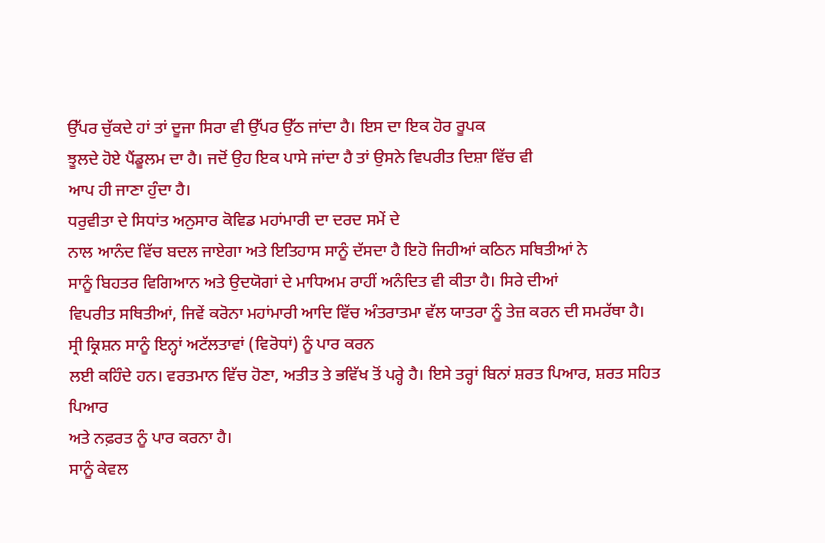ਉੱਪਰ ਚੁੱਕਦੇ ਹਾਂ ਤਾਂ ਦੂਜਾ ਸਿਰਾ ਵੀ ਉੱਪਰ ਉੱਠ ਜਾਂਦਾ ਹੈ। ਇਸ ਦਾ ਇਕ ਹੋਰ ਰੂਪਕ
ਝੂਲਦੇ ਹੋਏ ਪੈਂਡੂਲਮ ਦਾ ਹੈ। ਜਦੋਂ ਉਹ ਇਕ ਪਾਸੇ ਜਾਂਦਾ ਹੈ ਤਾਂ ਉਸਨੇ ਵਿਪਰੀਤ ਦਿਸ਼ਾ ਵਿੱਚ ਵੀ
ਆਪ ਹੀ ਜਾਣਾ ਹੁੰਦਾ ਹੈ।
ਧਰੁਵੀਤਾ ਦੇ ਸਿਧਾਂਤ ਅਨੁਸਾਰ ਕੋਵਿਡ ਮਹਾਂਮਾਰੀ ਦਾ ਦਰਦ ਸਮੇਂ ਦੇ
ਨਾਲ ਆਨੰਦ ਵਿੱਚ ਬਦਲ ਜਾਏਗਾ ਅਤੇ ਇਤਿਹਾਸ ਸਾਨੂੰ ਦੱਸਦਾ ਹੈ ਇਹੋ ਜਿਹੀਆਂ ਕਠਿਨ ਸਥਿਤੀਆਂ ਨੇ
ਸਾਨੂੰ ਬਿਹਤਰ ਵਿਗਿਆਨ ਅਤੇ ਉਦਯੋਗਾਂ ਦੇ ਮਾਧਿਅਮ ਰਾਹੀਂ ਅਨੰਦਿਤ ਵੀ ਕੀਤਾ ਹੈ। ਸਿਰੇ ਦੀਆਂ
ਵਿਪਰੀਤ ਸਥਿਤੀਆਂ, ਜਿਵੇਂ ਕਰੋਨਾ ਮਹਾਂਮਾਰੀ ਆਦਿ ਵਿੱਚ ਅੰਤਰਾਤਮਾ ਵੱਲ ਯਾਤਰਾ ਨੂੰ ਤੇਜ਼ ਕਰਨ ਦੀ ਸਮਰੱਥਾ ਹੈ।
ਸ੍ਰੀ ਕ੍ਰਿਸ਼ਨ ਸਾਨੂੰ ਇਨ੍ਹਾਂ ਅਟੱਲਤਾਵਾਂ (ਵਿਰੋਧਾਂ) ਨੂੰ ਪਾਰ ਕਰਨ
ਲਈ ਕਹਿੰਦੇ ਹਨ। ਵਰਤਮਾਨ ਵਿੱਚ ਹੋਣਾ, ਅਤੀਤ ਤੇ ਭਵਿੱਖ ਤੋਂ ਪਰ੍ਹੇ ਹੈ। ਇਸੇ ਤਰ੍ਹਾਂ ਬਿਨਾਂ ਸ਼ਰਤ ਪਿਆਰ, ਸ਼ਰਤ ਸਹਿਤ ਪਿਆਰ
ਅਤੇ ਨਫ਼ਰਤ ਨੂੰ ਪਾਰ ਕਰਨਾ ਹੈ।
ਸਾਨੂੰ ਕੇਵਲ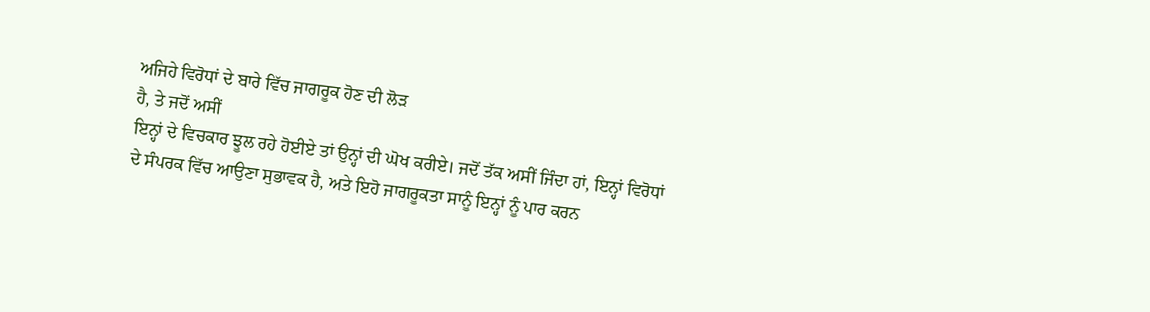ਅਜਿਹੇ ਵਿਰੋਧਾਂ ਦੇ ਬਾਰੇ ਵਿੱਚ ਜਾਗਰੂਕ ਹੋਣ ਦੀ ਲੋੜ
ਹੈ, ਤੇ ਜਦੋਂ ਅਸੀਂ
ਇਨ੍ਹਾਂ ਦੇ ਵਿਚਕਾਰ ਝੂਲ ਰਹੇ ਹੋਈਏ ਤਾਂ ਉਨ੍ਹਾਂ ਦੀ ਘੋਖ ਕਰੀਏ। ਜਦੋਂ ਤੱਕ ਅਸੀਂ ਜਿੰਦਾ ਹਾਂ, ਇਨ੍ਹਾਂ ਵਿਰੋਧਾਂ
ਦੇ ਸੰਪਰਕ ਵਿੱਚ ਆਉਣਾ ਸੁਭਾਵਕ ਹੈ, ਅਤੇ ਇਹੋ ਜਾਗਰੂਕਤਾ ਸਾਨੂੰ ਇਨ੍ਹਾਂ ਨੂੰ ਪਾਰ ਕਰਨ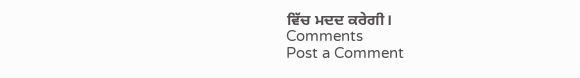ਵਿੱਚ ਮਦਦ ਕਰੇਗੀ।
Comments
Post a Comment